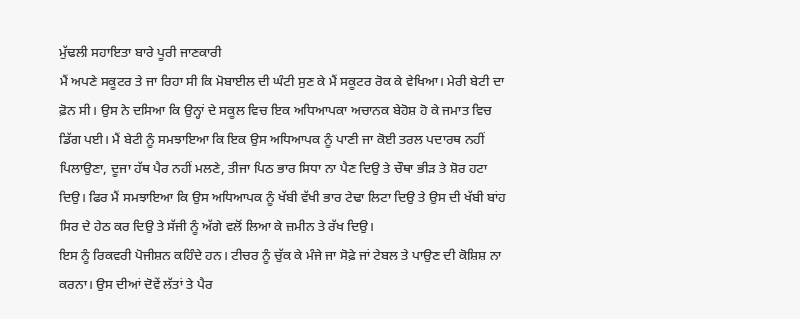ਮੁੱਢਲੀ ਸਹਾਇਤਾ ਬਾਰੇ ਪੂਰੀ ਜਾਣਕਾਰੀ
ਮੈਂ ਅਪਣੇ ਸਕੂਟਰ ਤੇ ਜਾ ਰਿਹਾ ਸੀ ਕਿ ਮੋਬਾਈਲ ਦੀ ਘੰਟੀ ਸੁਣ ਕੇ ਮੈਂ ਸਕੂਟਰ ਰੋਕ ਕੇ ਵੇਖਿਆ। ਮੇਰੀ ਬੇਟੀ ਦਾ ਫ਼ੋਨ ਸੀ। ਉਸ ਨੇ ਦਸਿਆ ਕਿ ਉਨ੍ਹਾਂ ਦੇ ਸਕੂਲ ਵਿਚ ਇਕ ਅਧਿਆਪਕਾ ਅਚਾਨਕ ਬੇਹੋਸ਼ ਹੋ ਕੇ ਜਮਾਤ ਵਿਚ ਡਿੱਗ ਪਈ। ਮੈਂ ਬੇਟੀ ਨੂੰ ਸਮਝਾਇਆ ਕਿ ਇਕ ਉਸ ਅਧਿਆਪਕ ਨੂੰ ਪਾਣੀ ਜਾ ਕੋਈ ਤਰਲ ਪਦਾਰਥ ਨਹੀਂ ਪਿਲਾਉਣਾ, ਦੂਜਾ ਹੱਥ ਪੈਰ ਨਹੀਂ ਮਲਣੇ, ਤੀਜਾ ਪਿਠ ਭਾਰ ਸਿਧਾ ਨਾ ਪੈਣ ਦਿਉ ਤੇ ਚੌਥਾ ਭੀੜ ਤੇ ਸ਼ੋਰ ਹਟਾ ਦਿਉ। ਫਿਰ ਮੈਂ ਸਮਝਾਇਆ ਕਿ ਉਸ ਅਧਿਆਪਕ ਨੂੰ ਖੱਬੀ ਵੱਖੀ ਭਾਰ ਟੇਢਾ ਲਿਟਾ ਦਿਉ ਤੇ ਉਸ ਦੀ ਖੱਬੀ ਬਾਂਹ ਸਿਰ ਦੇ ਹੇਠ ਕਰ ਦਿਉ ਤੇ ਸੱਜੀ ਨੂੰ ਅੱਗੇ ਵਲੋਂ ਲਿਆ ਕੇ ਜ਼ਮੀਨ ਤੇ ਰੱਖ ਦਿਉ।
ਇਸ ਨੂੰ ਰਿਕਵਰੀ ਪੋਜੀਸ਼ਨ ਕਹਿੰਦੇ ਹਨ। ਟੀਚਰ ਨੂੰ ਚੁੱਕ ਕੇ ਮੰਜੇ ਜਾ ਸੋਫ਼ੇ ਜਾਂ ਟੇਬਲ ਤੇ ਪਾਉਣ ਦੀ ਕੋਸ਼ਿਸ਼ ਨਾ ਕਰਨਾ। ਉਸ ਦੀਆਂ ਦੋਵੇਂ ਲੱਤਾਂ ਤੇ ਪੈਰ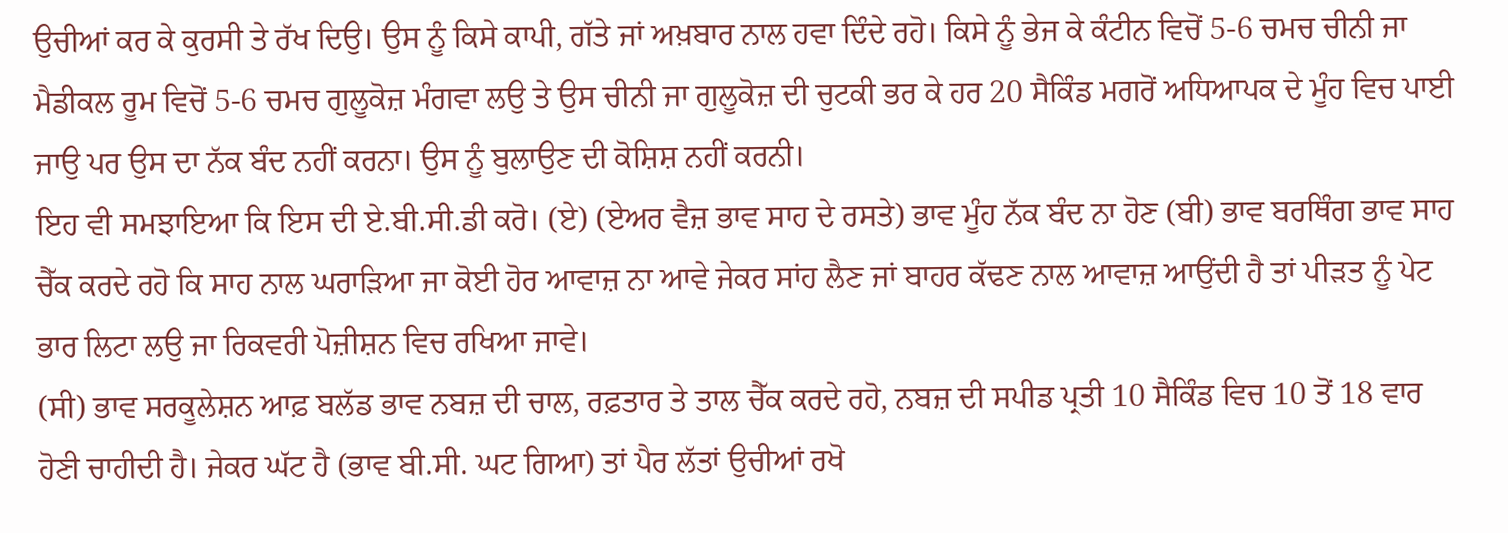ਉਚੀਆਂ ਕਰ ਕੇ ਕੁਰਸੀ ਤੇ ਰੱਖ ਦਿਉ। ਉਸ ਨੂੰ ਕਿਸੇ ਕਾਪੀ, ਗੱਤੇ ਜਾਂ ਅਖ਼ਬਾਰ ਨਾਲ ਹਵਾ ਦਿੰਦੇ ਰਹੋ। ਕਿਸੇ ਨੂੰ ਭੇਜ ਕੇ ਕੰਟੀਨ ਵਿਚੋਂ 5-6 ਚਮਚ ਚੀਨੀ ਜਾ ਮੈਡੀਕਲ ਰੂਮ ਵਿਚੋਂ 5-6 ਚਮਚ ਗੁਲੂਕੋਜ਼ ਮੰਗਵਾ ਲਉ ਤੇ ਉਸ ਚੀਨੀ ਜਾ ਗੁਲੂਕੋਜ਼ ਦੀ ਚੁਟਕੀ ਭਰ ਕੇ ਹਰ 20 ਸੈਕਿੰਡ ਮਗਰੋਂ ਅਧਿਆਪਕ ਦੇ ਮੂੰਹ ਵਿਚ ਪਾਈ ਜਾਉ ਪਰ ਉਸ ਦਾ ਨੱਕ ਬੰਦ ਨਹੀਂ ਕਰਨਾ। ਉਸ ਨੂੰ ਬੁਲਾਉਣ ਦੀ ਕੋਸ਼ਿਸ਼ ਨਹੀਂ ਕਰਨੀ।
ਇਹ ਵੀ ਸਮਝਾਇਆ ਕਿ ਇਸ ਦੀ ਏ.ਬੀ.ਸੀ.ਡੀ ਕਰੋ। (ਏ) (ਏਅਰ ਵੈਜ਼ ਭਾਵ ਸਾਹ ਦੇ ਰਸਤੇ) ਭਾਵ ਮੂੰਹ ਨੱਕ ਬੰਦ ਨਾ ਹੋਣ (ਬੀ) ਭਾਵ ਬਰਥਿੰਗ ਭਾਵ ਸਾਹ ਚੈੱਕ ਕਰਦੇ ਰਹੋ ਕਿ ਸਾਹ ਨਾਲ ਘਰਾੜਿਆ ਜਾ ਕੋਈ ਹੋਰ ਆਵਾਜ਼ ਨਾ ਆਵੇ ਜੇਕਰ ਸਾਂਹ ਲੈਣ ਜਾਂ ਬਾਹਰ ਕੱਢਣ ਨਾਲ ਆਵਾਜ਼ ਆਉਂਦੀ ਹੈ ਤਾਂ ਪੀੜਤ ਨੂੰ ਪੇਟ ਭਾਰ ਲਿਟਾ ਲਉ ਜਾ ਰਿਕਵਰੀ ਪੋਜ਼ੀਸ਼ਨ ਵਿਚ ਰਖਿਆ ਜਾਵੇ।
(ਸੀ) ਭਾਵ ਸਰਕੂਲੇਸ਼ਨ ਆਫ਼ ਬਲੱਡ ਭਾਵ ਨਬਜ਼ ਦੀ ਚਾਲ, ਰਫ਼ਤਾਰ ਤੇ ਤਾਲ ਚੈੱਕ ਕਰਦੇ ਰਹੋ, ਨਬਜ਼ ਦੀ ਸਪੀਡ ਪ੍ਰਤੀ 10 ਸੈਕਿੰਡ ਵਿਚ 10 ਤੋਂ 18 ਵਾਰ ਹੋਣੀ ਚਾਹੀਦੀ ਹੈ। ਜੇਕਰ ਘੱਟ ਹੈ (ਭਾਵ ਬੀ.ਸੀ. ਘਟ ਗਿਆ) ਤਾਂ ਪੈਰ ਲੱਤਾਂ ਉਚੀਆਂ ਰਖੋ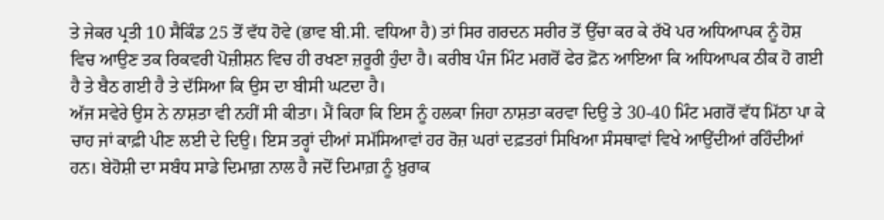ਤੇ ਜੇਕਰ ਪ੍ਰਤੀ 10 ਸੈਕਿੰਡ 25 ਤੋਂ ਵੱਧ ਹੋਵੇ (ਭਾਵ ਬੀ.ਸੀ. ਵਧਿਆ ਹੈ) ਤਾਂ ਸਿਰ ਗਰਦਨ ਸਰੀਰ ਤੋਂ ਉੱਚਾ ਕਰ ਕੇ ਰੱਖੋ ਪਰ ਅਧਿਆਪਕ ਨੂੰ ਹੋਸ਼ ਵਿਚ ਆਉਣ ਤਕ ਰਿਕਵਰੀ ਪੋਜ਼ੀਸ਼ਨ ਵਿਚ ਹੀ ਰਖਣਾ ਜ਼ਰੂਰੀ ਹੁੰਦਾ ਹੈ। ਕਰੀਬ ਪੰਜ ਮਿੰਟ ਮਗਰੋਂ ਫੇਰ ਫ਼ੋਨ ਆਇਆ ਕਿ ਅਧਿਆਪਕ ਠੀਕ ਹੋ ਗਈ ਹੈ ਤੇ ਬੈਠ ਗਈ ਹੈ ਤੇ ਦੱਸਿਆ ਕਿ ਉਸ ਦਾ ਬੀਸੀ ਘਟਦਾ ਹੈ।
ਅੱਜ ਸਵੇਰੇ ਉਸ ਨੇ ਨਾਸ਼ਤਾ ਵੀ ਨਹੀਂ ਸੀ ਕੀਤਾ। ਮੈਂ ਕਿਹਾ ਕਿ ਇਸ ਨੂੰ ਹਲਕਾ ਜਿਹਾ ਨਾਸ਼ਤਾ ਕਰਵਾ ਦਿਉ ਤੇ 30-40 ਮਿੰਟ ਮਗਰੋਂ ਵੱਧ ਮਿੱਠਾ ਪਾ ਕੇ ਚਾਹ ਜਾਂ ਕਾਫ਼ੀ ਪੀਣ ਲਈ ਦੇ ਦਿਉ। ਇਸ ਤਰ੍ਹਾਂ ਦੀਆਂ ਸਮੱਸਿਆਵਾਂ ਹਰ ਰੋਜ਼ ਘਰਾਂ ਦਫ਼ਤਰਾਂ ਸਿਖਿਆ ਸੰਸਥਾਵਾਂ ਵਿਖੇ ਆਉਂਦੀਆਂ ਰਹਿੰਦੀਆਂ ਹਨ। ਬੇਹੋਸ਼ੀ ਦਾ ਸਬੰਧ ਸਾਡੇ ਦਿਮਾਗ਼ ਨਾਲ ਹੈ ਜਦੋਂ ਦਿਮਾਗ਼ ਨੂੰ ਖ਼ੁਰਾਕ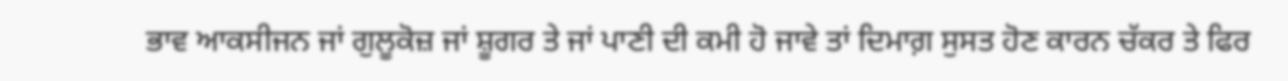ਭਾਵ ਆਕਸੀਜਨ ਜਾਂ ਗੁਲੂਕੋਜ਼ ਜਾਂ ਸ਼ੂਗਰ ਤੇ ਜਾਂ ਪਾਣੀ ਦੀ ਕਮੀ ਹੋ ਜਾਵੇ ਤਾਂ ਦਿਮਾਗ਼ ਸੁਸਤ ਹੋਣ ਕਾਰਨ ਚੱਕਰ ਤੇ ਫਿਰ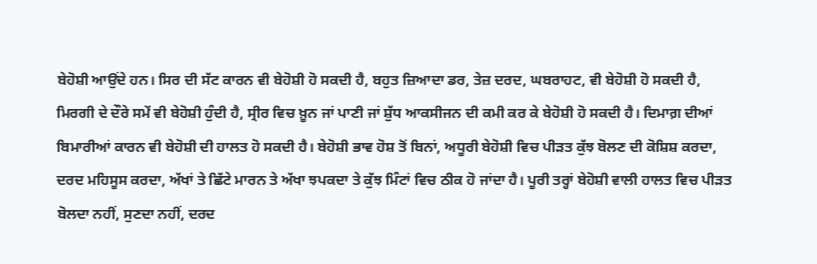ਬੇਹੋਸ਼ੀ ਆਉਂਦੇ ਹਨ। ਸਿਰ ਦੀ ਸੱਟ ਕਾਰਨ ਵੀ ਬੇਹੋਸ਼ੀ ਹੋ ਸਕਦੀ ਹੈ, ਬਹੁਤ ਜ਼ਿਆਦਾ ਡਰ, ਤੇਜ਼ ਦਰਦ, ਘਬਰਾਹਟ, ਵੀ ਬੇਹੋਸ਼ੀ ਹੋ ਸਕਦੀ ਹੈ,
ਮਿਰਗੀ ਦੇ ਦੌਰੇ ਸਮੇਂ ਵੀ ਬੇਹੋਸ਼ੀ ਹੁੰਦੀ ਹੈ, ਸ੍ਰੀਰ ਵਿਚ ਖ਼ੂਨ ਜਾਂ ਪਾਣੀ ਜਾਂ ਸ਼ੁੱਧ ਆਕਸੀਜਨ ਦੀ ਕਮੀ ਕਰ ਕੇ ਬੇਹੋਸ਼ੀ ਹੋ ਸਕਦੀ ਹੈ। ਦਿਮਾਗ਼ ਦੀਆਂ ਬਿਮਾਰੀਆਂ ਕਾਰਨ ਵੀ ਬੇਹੋਸ਼ੀ ਦੀ ਹਾਲਤ ਹੋ ਸਕਦੀ ਹੈ। ਬੇਹੋਸ਼ੀ ਭਾਵ ਹੋਸ਼ ਤੋਂ ਬਿਨਾਂ, ਅਧੂਰੀ ਬੇਹੋਸ਼ੀ ਵਿਚ ਪੀੜਤ ਕੁੱਝ ਬੋਲਣ ਦੀ ਕੋਸ਼ਿਸ਼ ਕਰਦਾ, ਦਰਦ ਮਹਿਸੂਸ ਕਰਦਾ, ਅੱਖਾਂ ਤੇ ਛਿੱਟੇ ਮਾਰਨ ਤੇ ਅੱਖਾ ਝਪਕਦਾ ਤੇ ਕੁੱਝ ਮਿੰਟਾਂ ਵਿਚ ਠੀਕ ਹੋ ਜਾਂਦਾ ਹੈ। ਪੂਰੀ ਤਰ੍ਹਾਂ ਬੇਹੋਸ਼ੀ ਵਾਲੀ ਹਾਲਤ ਵਿਚ ਪੀੜਤ ਬੋਲਦਾ ਨਹੀਂ, ਸੁਣਦਾ ਨਹੀਂ, ਦਰਦ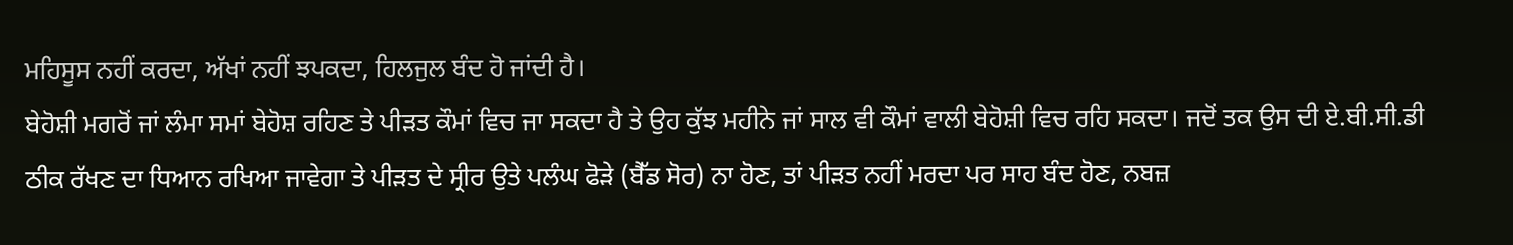ਮਹਿਸੂਸ ਨਹੀਂ ਕਰਦਾ, ਅੱਖਾਂ ਨਹੀਂ ਝਪਕਦਾ, ਹਿਲਜੁਲ ਬੰਦ ਹੋ ਜਾਂਦੀ ਹੈ।
ਬੇਹੋਸ਼ੀ ਮਗਰੋਂ ਜਾਂ ਲੰਮਾ ਸਮਾਂ ਬੇਹੋਸ਼ ਰਹਿਣ ਤੇ ਪੀੜਤ ਕੌਮਾਂ ਵਿਚ ਜਾ ਸਕਦਾ ਹੈ ਤੇ ਉਹ ਕੁੱਝ ਮਹੀਨੇ ਜਾਂ ਸਾਲ ਵੀ ਕੌਮਾਂ ਵਾਲੀ ਬੇਹੋਸ਼ੀ ਵਿਚ ਰਹਿ ਸਕਦਾ। ਜਦੋਂ ਤਕ ਉਸ ਦੀ ਏ.ਬੀ.ਸੀ.ਡੀ ਠੀਕ ਰੱਖਣ ਦਾ ਧਿਆਨ ਰਖਿਆ ਜਾਵੇਗਾ ਤੇ ਪੀੜਤ ਦੇ ਸ੍ਰੀਰ ਉਤੇ ਪਲੰਘ ਫੋੜੇ (ਬੈੱਡ ਸੋਰ) ਨਾ ਹੋਣ, ਤਾਂ ਪੀੜਤ ਨਹੀਂ ਮਰਦਾ ਪਰ ਸਾਹ ਬੰਦ ਹੋਣ, ਨਬਜ਼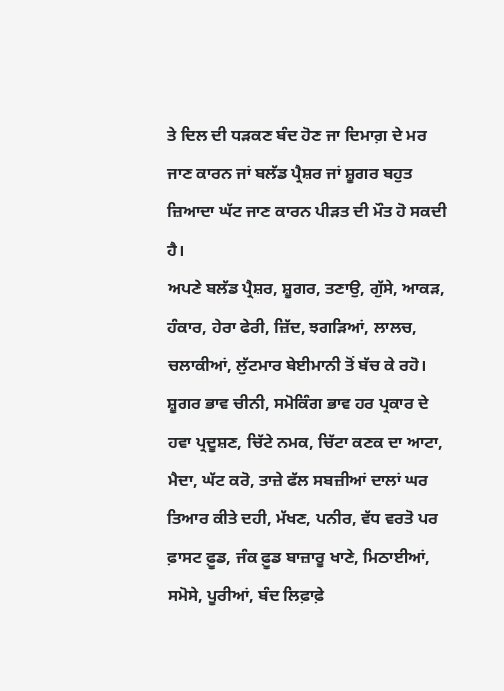ਤੇ ਦਿਲ ਦੀ ਧੜਕਣ ਬੰਦ ਹੋਣ ਜਾ ਦਿਮਾਗ਼ ਦੇ ਮਰ ਜਾਣ ਕਾਰਨ ਜਾਂ ਬਲੱਡ ਪ੍ਰੈਸ਼ਰ ਜਾਂ ਸ਼ੂਗਰ ਬਹੁਤ ਜ਼ਿਆਦਾ ਘੱਟ ਜਾਣ ਕਾਰਨ ਪੀੜਤ ਦੀ ਮੌਤ ਹੋ ਸਕਦੀ ਹੈ।
ਅਪਣੇ ਬਲੱਡ ਪ੍ਰੈਸ਼ਰ, ਸ਼ੂਗਰ, ਤਣਾਉ, ਗੁੱਸੇ, ਆਕੜ, ਹੰਕਾਰ, ਹੇਰਾ ਫੇਰੀ, ਜ਼ਿੱਦ, ਝਗੜਿਆਂ, ਲਾਲਚ, ਚਲਾਕੀਆਂ, ਲੁੱਟਮਾਰ ਬੇਈਮਾਨੀ ਤੋਂ ਬੱਚ ਕੇ ਰਹੋ। ਸ਼ੂਗਰ ਭਾਵ ਚੀਨੀ, ਸਮੋਕਿੰਗ ਭਾਵ ਹਰ ਪ੍ਰਕਾਰ ਦੇ ਹਵਾ ਪ੍ਰਦੂਸ਼ਣ, ਚਿੱਟੇ ਨਮਕ, ਚਿੱਟਾ ਕਣਕ ਦਾ ਆਟਾ, ਮੈਦਾ, ਘੱਟ ਕਰੋ, ਤਾਜ਼ੇ ਫੱਲ ਸਬਜ਼ੀਆਂ ਦਾਲਾਂ ਘਰ ਤਿਆਰ ਕੀਤੇ ਦਹੀ, ਮੱਖਣ, ਪਨੀਰ, ਵੱਧ ਵਰਤੋ ਪਰ ਫ਼ਾਸਟ ਫ਼ੂਡ, ਜੰਕ ਫ਼ੂਡ ਬਾਜ਼ਾਰੂ ਖਾਣੇ, ਮਿਠਾਈਆਂ, ਸਮੋਸੇ, ਪੂਰੀਆਂ, ਬੰਦ ਲਿਫ਼ਾਫ਼ੇ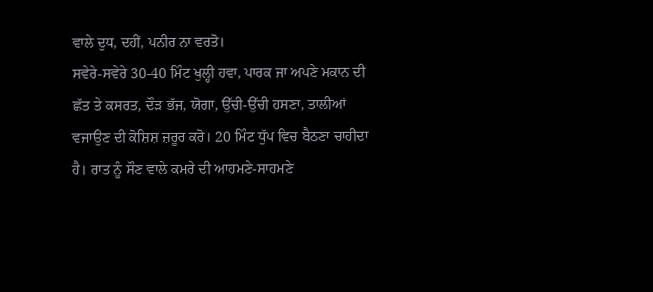ਵਾਲੇ ਦੁਧ, ਦਹੀਂ, ਪਨੀਰ ਨਾ ਵਰਤੋ।
ਸਵੇਰੇ-ਸਵੇਰੇ 30-40 ਮਿੰਟ ਖੁਲ੍ਹੀ ਹਵਾ, ਪਾਰਕ ਜਾ ਅਪਣੇ ਮਕਾਨ ਦੀ ਛੱਤ ਤੇ ਕਸਰਤ, ਦੌੜ ਭੱਜ, ਯੋਗਾ, ਉੱਚੀ-ਉੱਚੀ ਹਸਣਾ, ਤਾਲੀਆਂ ਵਜਾਉਣ ਦੀ ਕੋਸ਼ਿਸ਼ ਜ਼ਰੂਰ ਕਰੋ। 20 ਮਿੰਟ ਧੁੱਪ ਵਿਚ ਬੈਠਣਾ ਚਾਹੀਦਾ ਹੈ। ਰਾਤ ਨੂੰ ਸੌਣ ਵਾਲੇ ਕਮਰੇ ਦੀ ਆਹਮਣੇ-ਸਾਹਮਣੇ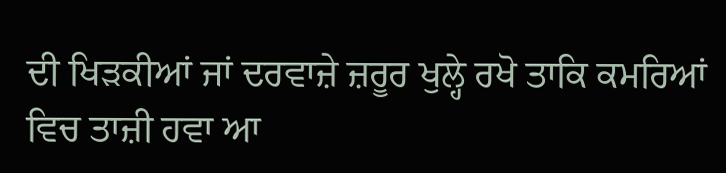ਦੀ ਖਿੜਕੀਆਂ ਜਾਂ ਦਰਵਾਜ਼ੇ ਜ਼ਰੂਰ ਖੁਲ੍ਹੇ ਰਖੋ ਤਾਕਿ ਕਮਰਿਆਂ ਵਿਚ ਤਾਜ਼ੀ ਹਵਾ ਆ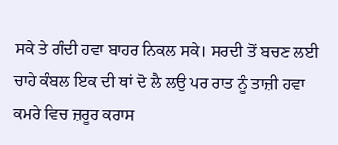ਸਕੇ ਤੇ ਗੰਦੀ ਹਵਾ ਬਾਹਰ ਨਿਕਲ ਸਕੇ। ਸਰਦੀ ਤੋਂ ਬਚਣ ਲਈ ਚਾਹੇ ਕੰਬਲ ਇਕ ਦੀ ਥਾਂ ਦੋ ਲੈ ਲਉ ਪਰ ਰਾਤ ਨੂੰ ਤਾਜ਼ੀ ਹਵਾ ਕਮਰੇ ਵਿਚ ਜ਼ਰੂਰ ਕਰਾਸ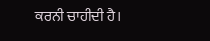ਕਰਨੀ ਚਾਹੀਦੀ ਹੈ।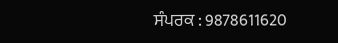ਸੰਪਰਕ : 9878611620